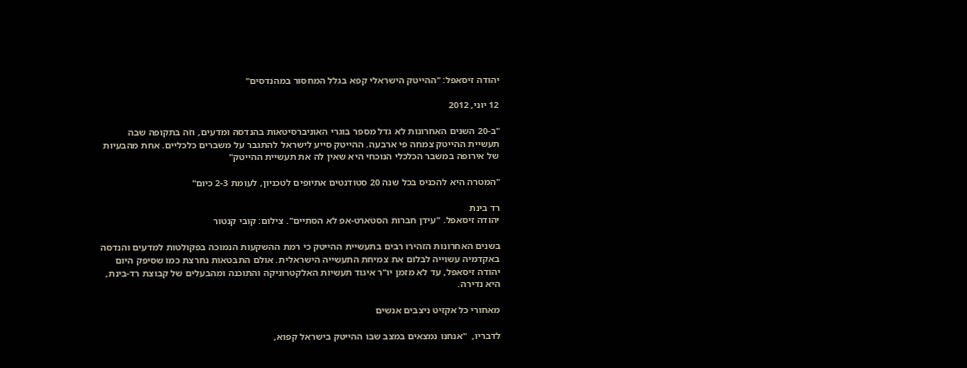יהודה זיסאפל: "ההייטק הישראלי קפא בגלל המחסור במהנדסים"

12 יוני, 2012

"ב-20 השנים האחרונות לא גדל מספר בוגרי האוניברסיטאות בהנדסה ומדעים, וזה בתקופה שבה תעשיית ההייטק צמחה פי ארבעה. ההייטק סייע לישראל להתגבר על משברים כלכליים. אחת מהבעיות של אירופה במשבר הכלכלי הנוכחי היא שאין לה את תעשיית ההייטק"

"המטרה היא להכניס בכל שנה 20 סטודנטים אתיופים לטכניון, לעומת 2-3 כיום"

רד בינת
יהודה זיסאפל. "עידן חברות הסטארט-אפ לא הסתיים". צילום: קובי קנטור

בשנים האחרונות הזהירו רבים בתעשיית ההייטק כי רמת ההשקעות הנמוכה בפקולטות למדעים והנדסה באקדמיה עשוייה לבלום את צמיחת התעשייה הישראלית. אולם התבטאות נחרצת כמו שסיפק היום יהודה זיסאפל, עד לא מזמן יו"ר איגוד תעשיות האלקטרוניקה והתוכנה ומהבעלים של קבוצת רד-בינת, היא נדירה.

מאחורי כל אקזיט ניצבים אנשים

לדבריו,  "אנחנו נמצאים במצב שבו ההייטק בישראל קפוא,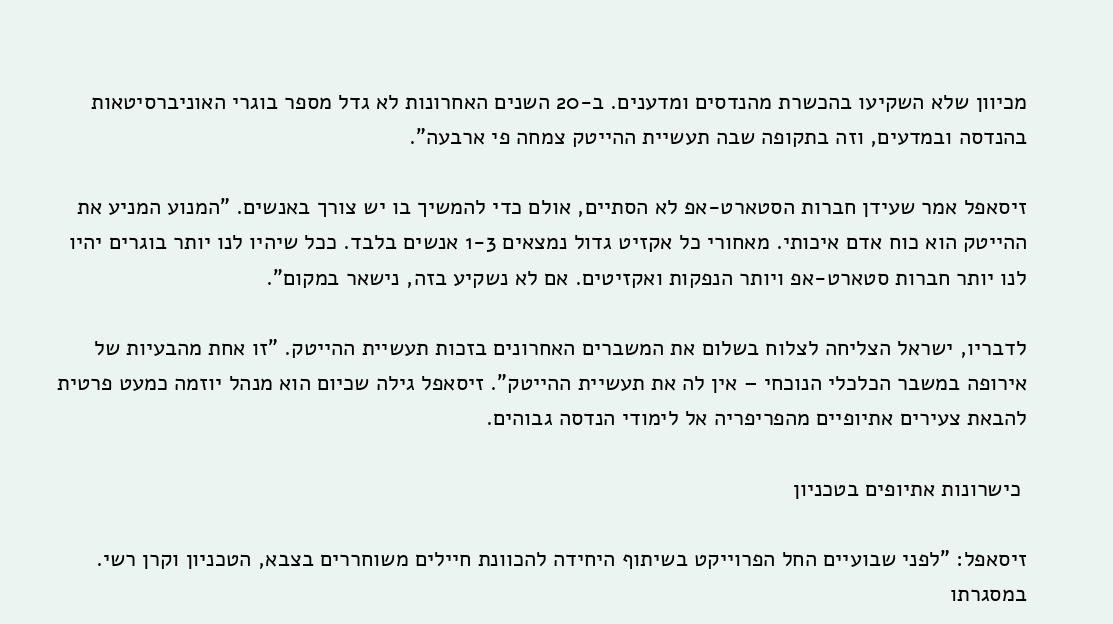מכיוון שלא השקיעו בהכשרת מהנדסים ומדענים. ב-20 השנים האחרונות לא גדל מספר בוגרי האוניברסיטאות בהנדסה ובמדעים, וזה בתקופה שבה תעשיית ההייטק צמחה פי ארבעה".

זיסאפל אמר שעידן חברות הסטארט-אפ לא הסתיים, אולם כדי להמשיך בו יש צורך באנשים. "המנוע המניע את ההייטק הוא כוח אדם איכותי. מאחורי כל אקזיט גדול נמצאים 1-3 אנשים בלבד. ככל שיהיו לנו יותר בוגרים יהיו לנו יותר חברות סטארט-אפ ויותר הנפקות ואקזיטים. אם לא נשקיע בזה, נישאר במקום".

לדבריו, ישראל הצליחה לצלוח בשלום את המשברים האחרונים בזכות תעשיית ההייטק. "זו אחת מהבעיות של אירופה במשבר הכלכלי הנוכחי – אין לה את תעשיית ההייטק". זיסאפל גילה שכיום הוא מנהל יוזמה כמעט פרטית להבאת צעירים אתיופיים מהפריפריה אל לימודי הנדסה גבוהים.

 כישרונות אתיופים בטכניון

זיסאפל: "לפני שבועיים החל הפרוייקט בשיתוף היחידה להכוונת חיילים משוחררים בצבא, הטכניון וקרן רשי. במסגרתו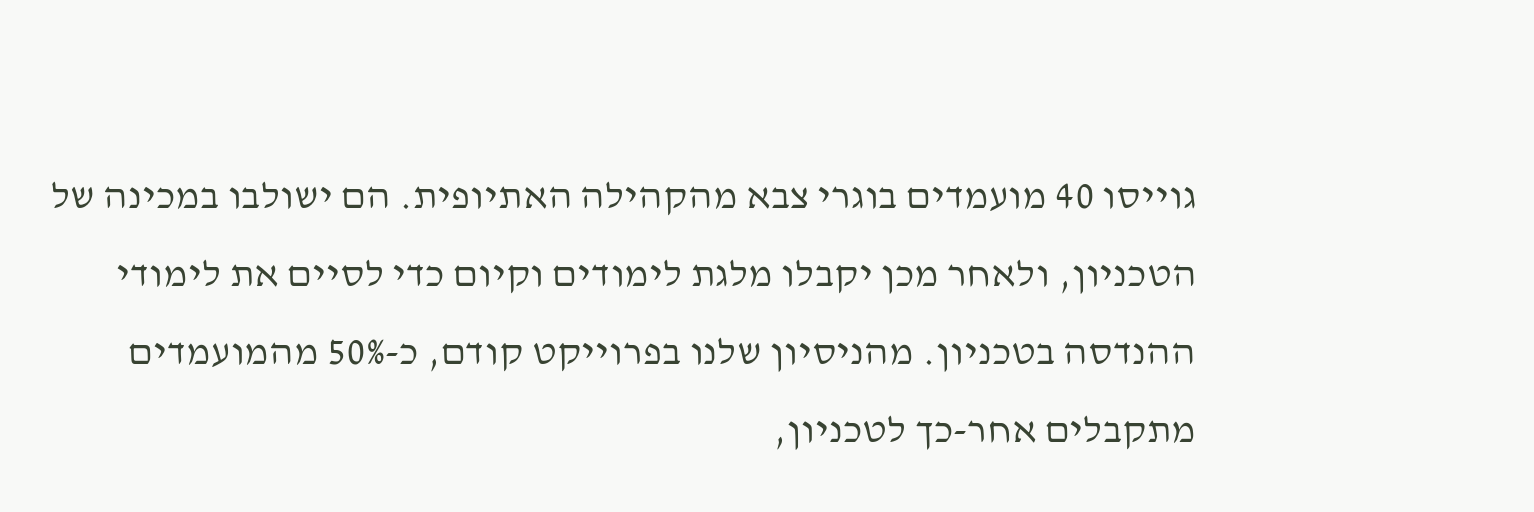גוייסו 40 מועמדים בוגרי צבא מהקהילה האתיופית. הם ישולבו במכינה של הטכניון, ולאחר מכן יקבלו מלגת לימודים וקיום כדי לסיים את לימודי ההנדסה בטכניון. מהניסיון שלנו בפרוייקט קודם, כ-50% מהמועמדים מתקבלים אחר-כך לטכניון,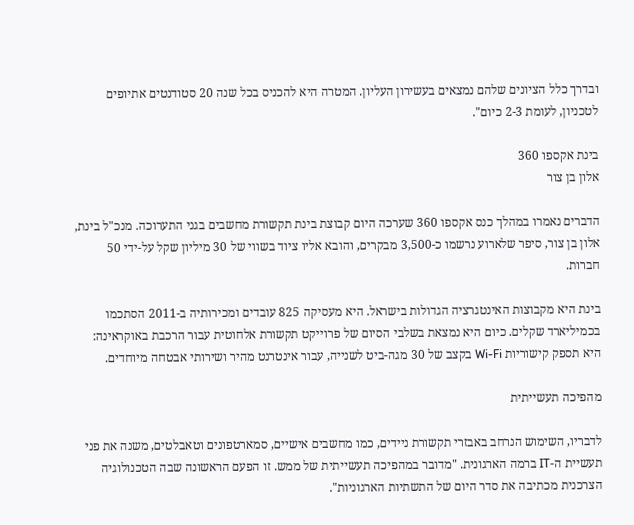ובדרך כלל הציונים שלהם נמצאים בעשירון העליון. המטרה היא להכניס בכל שנה 20 סטודנטים אתיופים לטכניון, לעומת 2-3 כיום".

בינת אקספו 360
אלון בן צור

הדברים נאמרו במהלך כנס אקספו 360 שערכה היום קבוצת בינת תקשורת מחשבים בגני התערוכה. מנכ"ל בינת, אלון בן צור, סיפר שלארוע נרשמו כ-3,500 מבקרים, והובא אליו ציוד בשווי של 30 מיליון שקל על-ידי 50 חברות.

בינת היא מקבוצות האינטגרציה הגדולות בישראל. היא מעסיקה 825 עובדים ומכירותיה ב-2011 הסתכמו בכמיליארד שקלים. כיום היא נמצאת בשלבי הסיום של פרוייקט תקשורת אלחוטית עבור הרכבת באוקראינה: היא תספק קישוריות Wi-Fi בקצב של 30 מגה-ביט לשנייה, עבור אינטרנט מהיר ושירותי אבטחה מיוחדים.

מהפיכה תעשייתית

לדבריו, השימוש הנרחב באבזרי תקשורת ניידים, כמו מחשבים אישיים, סמארטפונים וטאבלטים, משנה את פני תעשיית ה-IT ברמה הארגונית. "מדובר במהפיכה תעשייתית של ממש. זו הפעם הראשונה שבה הטכנולוגיה הצרכנית מכתיבה את סדר היום של התשתיות הארגוניות".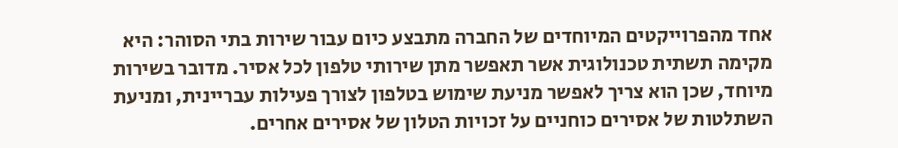אחד מהפרוייקטים המיוחדים של החברה מתבצע כיום עבור שירות בתי הסוהר: היא מקימה תשתית טכנולוגית אשר תאפשר מתן שירותי טלפון לכל אסיר. מדובר בשירות מיוחד, שכן הוא צריך לאפשר מניעת שימוש בטלפון לצורך פעילות עבריינית, ומניעת השתלטות של אסירים כוחניים על זכויות הטלון של אסירים אחרים.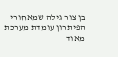בן צור גילה שמאחורי הפיתרון עומדת מערכת מאוד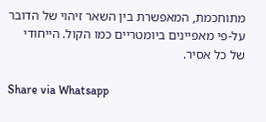מתוחכמת, המאפשרת בין השאר זיהוי של הדובר על-פי מאפיינים ביומטריים כמו הקול. הייחודי של כל אסיר.

Share via Whatsapp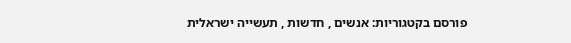פורסם בקטגוריות: אנשים , חדשות , תעשייה ישראלית